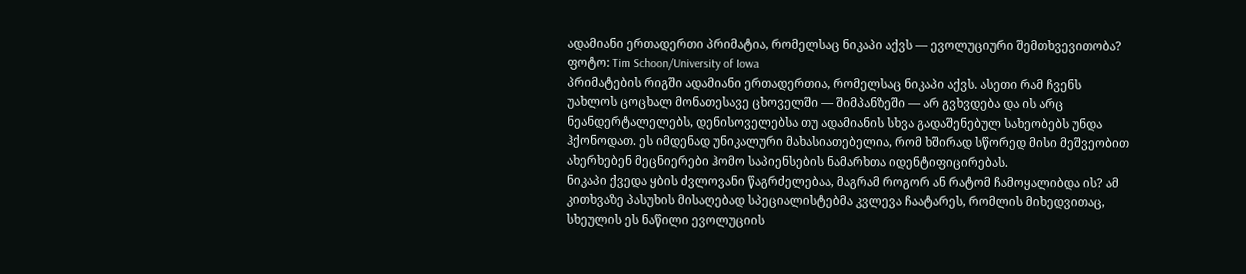ადამიანი ერთადერთი პრიმატია, რომელსაც ნიკაპი აქვს — ევოლუციური შემთხვევითობა?
ფოტო: Tim Schoon/University of Iowa
პრიმატების რიგში ადამიანი ერთადერთია, რომელსაც ნიკაპი აქვს. ასეთი რამ ჩვენს უახლოს ცოცხალ მონათესავე ცხოველში — შიმპანზეში — არ გვხვდება და ის არც ნეანდერტალელებს, დენისოველებსა თუ ადამიანის სხვა გადაშენებულ სახეობებს უნდა ჰქონოდათ. ეს იმდენად უნიკალური მახასიათებელია, რომ ხშირად სწორედ მისი მეშვეობით ახერხებენ მეცნიერები ჰომო საპიენსების ნამარხთა იდენტიფიცირებას.
ნიკაპი ქვედა ყბის ძვლოვანი წაგრძელებაა, მაგრამ როგორ ან რატომ ჩამოყალიბდა ის? ამ კითხვაზე პასუხის მისაღებად სპეციალისტებმა კვლევა ჩაატარეს, რომლის მიხედვითაც, სხეულის ეს ნაწილი ევოლუციის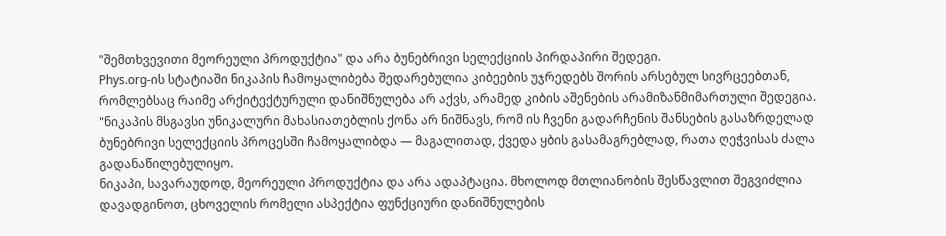"შემთხვევითი მეორეული პროდუქტია" და არა ბუნებრივი სელექციის პირდაპირი შედეგი.
Phys.org-ის სტატიაში ნიკაპის ჩამოყალიბება შედარებულია კიბეების უჯრედებს შორის არსებულ სივრცეებთან, რომლებსაც რაიმე არქიტექტურული დანიშნულება არ აქვს, არამედ კიბის აშენების არამიზანმიმართული შედეგია.
"ნიკაპის მსგავსი უნიკალური მახასიათებლის ქონა არ ნიშნავს, რომ ის ჩვენი გადარჩენის შანსების გასაზრდელად ბუნებრივი სელექციის პროცესში ჩამოყალიბდა — მაგალითად, ქვედა ყბის გასამაგრებლად, რათა ღეჭვისას ძალა გადანაწილებულიყო.
ნიკაპი, სავარაუდოდ, მეორეული პროდუქტია და არა ადაპტაცია. მხოლოდ მთლიანობის შესწავლით შეგვიძლია დავადგინოთ, ცხოველის რომელი ასპექტია ფუნქციური დანიშნულების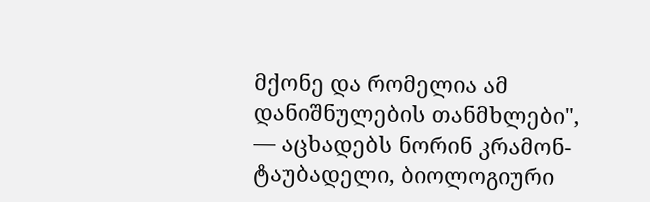მქონე და რომელია ამ დანიშნულების თანმხლები", — აცხადებს ნორინ კრამონ-ტაუბადელი, ბიოლოგიური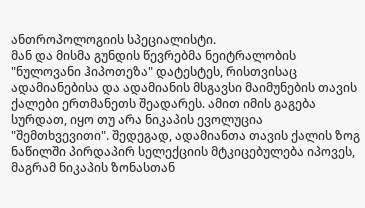ანთროპოლოგიის სპეციალისტი.
მან და მისმა გუნდის წევრებმა ნეიტრალობის "ნულოვანი ჰიპოთეზა" დატესტეს, რისთვისაც ადამიანებისა და ადამიანის მსგავსი მაიმუნების თავის ქალები ერთმანეთს შეადარეს. ამით იმის გაგება სურდათ, იყო თუ არა ნიკაპის ევოლუცია "შემთხვევითი". შედეგად, ადამიანთა თავის ქალის ზოგ ნაწილში პირდაპირ სელექციის მტკიცებულება იპოვეს, მაგრამ ნიკაპის ზონასთან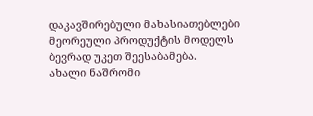დაკავშირებული მახასიათებლები მეორეული პროდუქტის მოდელს ბევრად უკეთ შეესაბამება.
ახალი ნაშრომი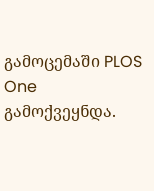გამოცემაში PLOS One გამოქვეყნდა.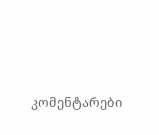კომენტარები